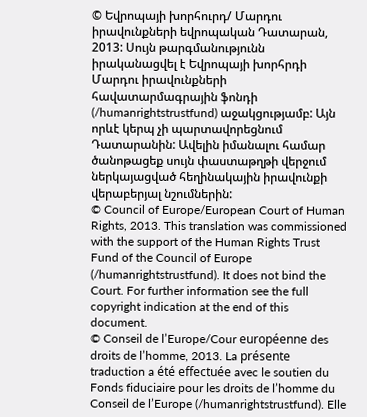© Եվրոպայի խորհուրդ/ Մարդու իրավունքների եվրոպական Դատարան, 2013: Սույն թարգմանությունն իրականացվել է Եվրոպայի խորհրդի Մարդու իրավունքների հավատարմագրային ֆոնդի (/humanrightstrustfund) աջակցությամբ: Այն որևէ կերպ չի պարտավորեցնում Դատարանին: Ավելին իմանալու համար ծանոթացեք սույն փաստաթղթի վերջում ներկայացված հեղինակային իրավունքի վերաբերյալ նշումներին:
© Council of Europe/European Court of Human Rights, 2013. This translation was commissioned with the support of the Human Rights Trust Fund of the Council of Europe (/humanrightstrustfund). It does not bind the Court. For further information see the full copyright indication at the end of this document.
© Conseil de l’Europe/Cour européenne des droits de l’homme, 2013. La présente traduction a été effectuée avec le soutien du Fonds fiduciaire pour les droits de l’homme du Conseil de l’Europe (/humanrightstrustfund). Elle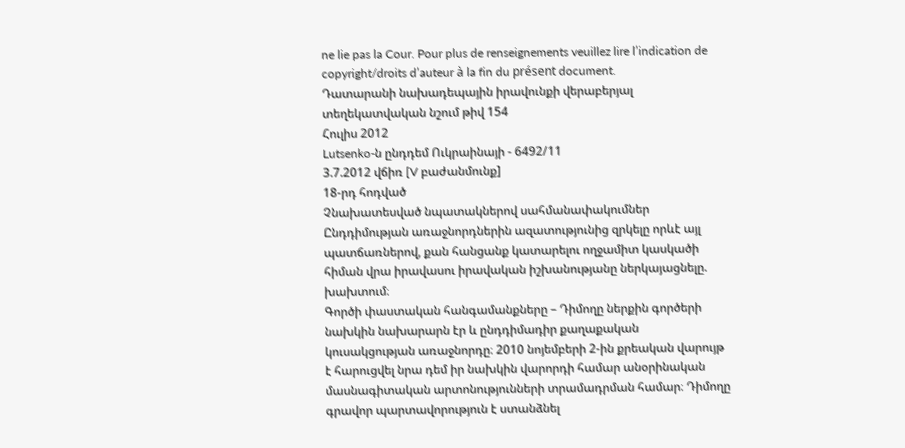ne lie pas la Cour. Pour plus de renseignements veuillez lire l’indication de copyright/droits d’auteur à la fin du présent document.
Դատարանի նախադեպային իրավունքի վերաբերյալ տեղեկատվական նշում թիվ 154
Հուլիս 2012
Lutsenko-ն ընդդեմ Ուկրաինայի - 6492/11
3.7.2012 վճիռ [V բաժանմունք]
18-րդ հոդված
Չնախատեսված նպատակներով սահմանափակումներ
Ընդդիմության առաջնորդներին ազատությունից զրկելը որևէ այլ պատճառներով, քան հանցանք կատարելու ողջամիտ կասկածի հիման վրա իրավասու իրավական իշխանությանը ներկայացնելը. խախտում։
Գործի փաստական հանգամանքները – Դիմողը ներքին գործերի նախկին նախարարն էր և ընդդիմադիր քաղաքական կուսակցության առաջնորդը։ 2010 նոյեմբերի 2-ին քրեական վարույթ է հարուցվել նրա դեմ իր նախկին վարորդի համար անօրինական մասնագիտական արտոնությունների տրամադրման համար։ Դիմողը գրավոր պարտավորություն է ստանձնել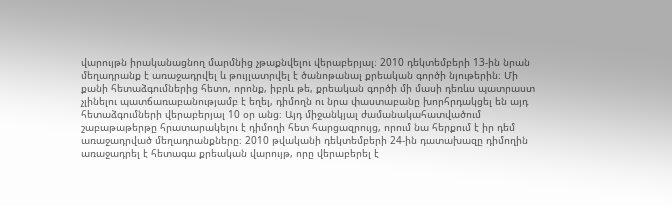վարույթն իրականացնող մարմնից չթաքնվելու վերաբերյալ։ 2010 դեկտեմբերի 13-ին նրան մեղադրանք է առաջադրվել և թույլատրվել է ծանոթանալ քրեական գործի նյութերին։ Մի քանի հետաձգումներից հետո, որոնք, իբրև թե, քրեական գործի մի մասի դեռևս պատրաստ չլինելու պատճառաբանությամբ է եղել, դիմողն ու նրա փաստաբանը խորհրդակցել են այդ հետաձգումների վերաբերյալ 10 օր անց։ Այդ միջանկյալ ժամանակահատվածում շաբաթաթերթը հրատարակելու է դիմողի հետ հարցազրույց, որում նա հերքում է իր դեմ առաջադրված մեղադրանքները։ 2010 թվականի դեկտեմբերի 24-ին դատախազը դիմողին առաջադրել է հետագա քրեական վարույթ, որը վերաբերել է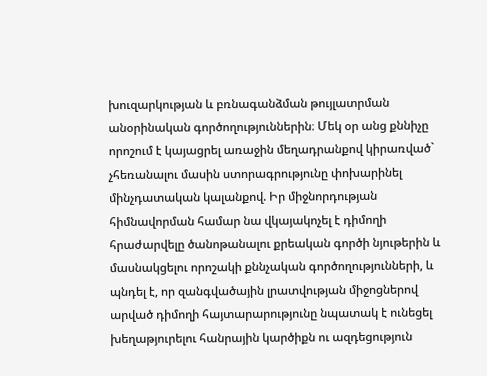խուզարկության և բռնագանձման թույլատրման անօրինական գործողություններին։ Մեկ օր անց քննիչը որոշում է կայացրել առաջին մեղադրանքով կիրառված` չհեռանալու մասին ստորագրությունը փոխարինել մինչդատական կալանքով. Իր միջնորդության հիմնավորման համար նա վկայակոչել է դիմողի հրաժարվելը ծանոթանալու քրեական գործի նյութերին և մասնակցելու որոշակի քննչական գործողությունների, և պնդել է, որ զանգվածային լրատվության միջոցներով արված դիմողի հայտարարությունը նպատակ է ունեցել խեղաթյուրելու հանրային կարծիքն ու ազդեցություն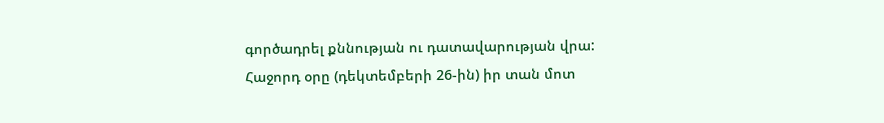գործադրել քննության ու դատավարության վրա: Հաջորդ օրը (դեկտեմբերի 26-ին) իր տան մոտ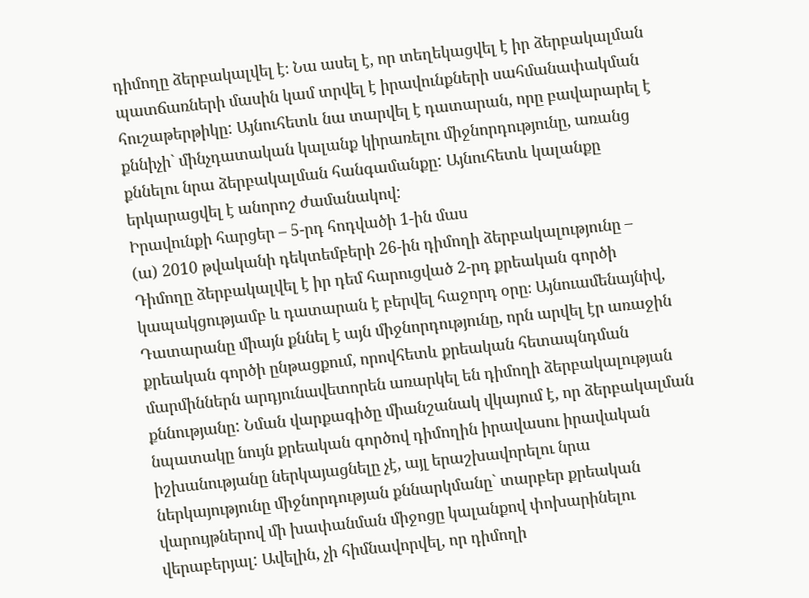դիմողը ձերբակալվել է։ Նա ասել է, որ տեղեկացվել է իր ձերբակալման պատճառների մասին կամ տրվել է իրավունքների սահմանափակման հուշաթերթիկը: Այնուհետև նա տարվել է դատարան, որը բավարարել է քննիչի` մինչդատական կալանք կիրառելու միջնորդությունը, առանց քննելու նրա ձերբակալման հանգամանքը: Այնուհետև կալանքը երկարացվել է անորոշ ժամանակով:
Իրավունքի հարցեր – 5-րդ հոդվածի 1-ին մաս
(ա) 2010 թվականի դեկտեմբերի 26-ին դիմողի ձերբակալությունը – Դիմողը ձերբակալվել է իր դեմ հարուցված 2-րդ քրեական գործի կապակցությամբ և դատարան է բերվել հաջորդ օրը։ Այնուամենայնիվ, Դատարանը միայն քննել է այն միջնորդությունը, որն արվել էր առաջին քրեական գործի ընթացքում, որովհետև քրեական հետապնդման մարմիններն արդյունավետորեն առարկել են դիմողի ձերբակալության քննությանը: Նման վարքագիծը միանշանակ վկայում է, որ ձերբակալման նպատակը նույն քրեական գործով դիմողին իրավասու իրավական իշխանությանը ներկայացնելը չէ, այլ երաշխավորելու նրա ներկայությունը միջնորդության քննարկմանը` տարբեր քրեական վարույթներով մի խափանման միջոցը կալանքով փոխարինելու վերաբերյալ: Ավելին, չի հիմնավորվել, որ դիմողի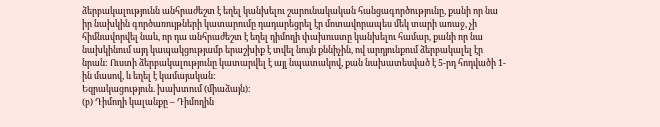ձերբակալությունն անհրաժեշտ է եղել կանխելու շարունակական հանցագործությունը, քանի որ նա իր նախկին գործառույթների կատարումը դադարեցրել էր մոտավորապես մեկ տարի առաջ, չի հիմնավորվել նաև, որ դա անհրաժեշտ է եղել դիմողի փախուստը կանխելու համար, քանի որ նա նախկինում այդ կապակցությամբ երաշխիք է տվել նույն քննիչին, ով արդյունքում ձերբակալել էր նրան: Ուստի ձերբակալությունը կատարվել է այլ նպատակով, քան նախատեսված է 5-րդ հոդվածի 1-ին մասով, և եղել է կամայական:
Եզրակացություն. խախտում (միաձայն)։
(բ) Դիմողի կալանքը – Դիմողին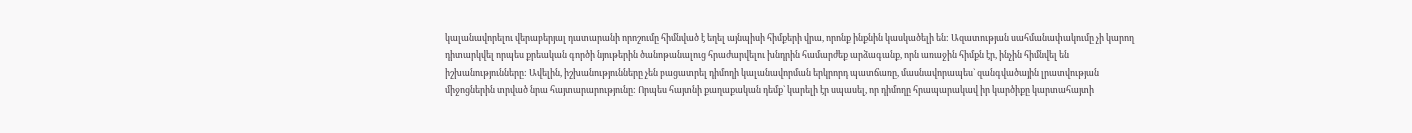կալանավորելու վերաբերյալ դատարանի որոշումը հիմնված է եղել այնպիսի հիմքերի վրա, որոնք ինքնին կասկածելի են: Ազատության սահմանափակումը չի կարող դիտարկվել որպես քրեական գործի նյութերին ծանոթանալուց հրաժարվելու խնդրին համարժեք արձագանք, որն առաջին հիմքն էր, ինչին հիմնվել են իշխանությունները: Ավելին, իշխանությունները չեն բացատրել դիմողի կալանավորման երկրորդ պատճառը, մասնավորապես` զանգվածային լրատվության միջոցներին տրված նրա հայտարարությունը: Որպես հայտնի քաղաքական դեմք` կարելի էր սպասել, որ դիմողը հրապարակավ իր կարծիքը կարտահայտի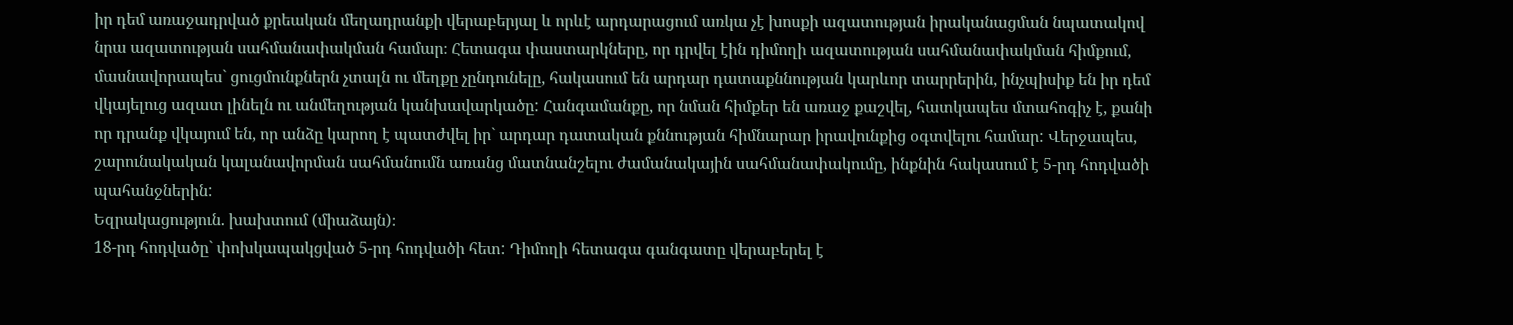իր դեմ առաջադրված քրեական մեղադրանքի վերաբերյալ և որևէ արդարացում առկա չէ խոսքի ազատության իրականացման նպատակով նրա ազատության սահմանափակման համար։ Հետագա փաստարկները, որ դրվել էին դիմողի ազատության սահմանափակման հիմքում, մասնավորապես` ցուցմունքներն չտալն ու մեղքը չընդունելը, հակասում են արդար դատաքննության կարևոր տարրերին, ինչպիսիք են իր դեմ վկայելուց ազատ լինելն ու անմեղության կանխավարկածը: Հանգամանքը, որ նման հիմքեր են առաջ քաշվել, հատկապես մտահոգիչ է, քանի որ դրանք վկայում են, որ անձը կարող է պատժվել իր` արդար դատական քննության հիմնարար իրավունքից օգտվելու համար: Վերջապես, շարունակական կալանավորման սահմանումն առանց մատնանշելու ժամանակային սահմանափակումը, ինքնին հակասում է 5-րդ հոդվածի պահանջներին:
Եզրակացություն. խախտում (միաձայն)։
18-րդ հոդվածը` փոխկապակցված 5-րդ հոդվածի հետ: Դիմողի հետագա գանգատը վերաբերել է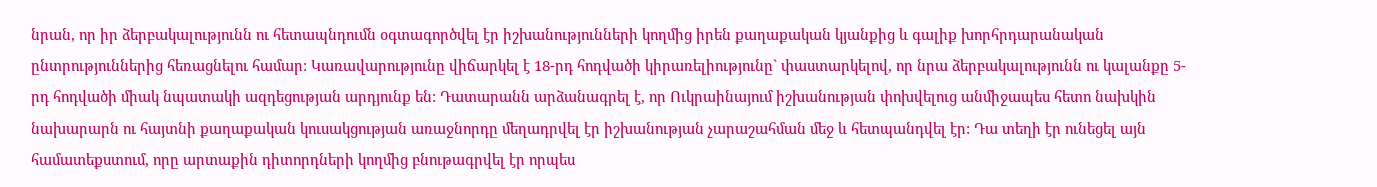նրան, որ իր ձերբակալությունն ու հետապնդումն օգտագործվել էր իշխանությունների կողմից իրեն քաղաքական կյանքից և գալիք խորհրդարանական ընտրություններից հեռացնելու համար: Կառավարությունը վիճարկել է 18-րդ հոդվածի կիրառելիությունը` փաստարկելով, որ նրա ձերբակալությունն ու կալանքը 5-րդ հոդվածի միակ նպատակի ազդեցության արդյունք են: Դատարանն արձանագրել է, որ Ուկրաինայում իշխանության փոխվելուց անմիջապես հետո նախկին նախարարն ու հայտնի քաղաքական կուսակցության առաջնորդը մեղադրվել էր իշխանության չարաշահման մեջ և հետպանդվել էր: Դա տեղի էր ունեցել այն համատեքստում, որը արտաքին դիտորդների կողմից բնութագրվել էր որպես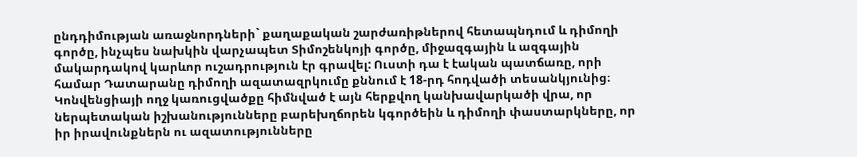ընդդիմության առաջնորդների` քաղաքական շարժառիթներով հետապնդում և դիմողի գործը, ինչպես նախկին վարչապետ Տիմոշենկոյի գործը, միջազգային և ազգային մակարդակով կարևոր ուշադրություն էր գրավել: Ուստի դա է էական պատճառը, որի համար Դատարանը դիմողի ազատազրկումը քննում է 18-րդ հոդվածի տեսանկյունից։
Կոնվենցիայի ողջ կառուցվածքը հիմնված է այն հերքվող կանխավարկածի վրա, որ ներպետական իշխանությունները բարեխղճորեն կգործեին և դիմողի փաստարկները, որ իր իրավունքներն ու ազատությունները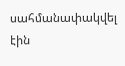սահմանափակվել էին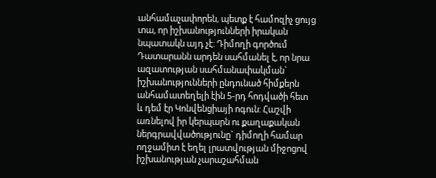անհամաչափորեն, պետք է համոզիչ ցույց տա, որ իշխանությունների իրական նպատակն այդ չէ: Դիմողի գործում Դատարանն արդեն սահմանել է, որ նրա ազատության սահմանափակման` իշխանությունների ընդունած հիմքերն անհամատեղելի էին 5-րդ հոդվածի հետ և դեմ էր Կոնվենցիայի ոգուն: Հաշվի առնելով իր կերպարն ու քաղաքական ներգրավվածությունը` դիմողի համար ողջամիտ է եղել լրատվության միջոցով իշխանության չարաշահման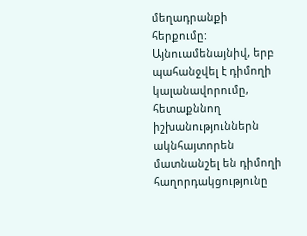մեղադրանքի հերքումը: Այնուամենայնիվ, երբ պահանջվել է դիմողի կալանավորումը, հետաքննող իշխանություններն ակնհայտորեն մատնանշել են դիմողի հաղորդակցությունը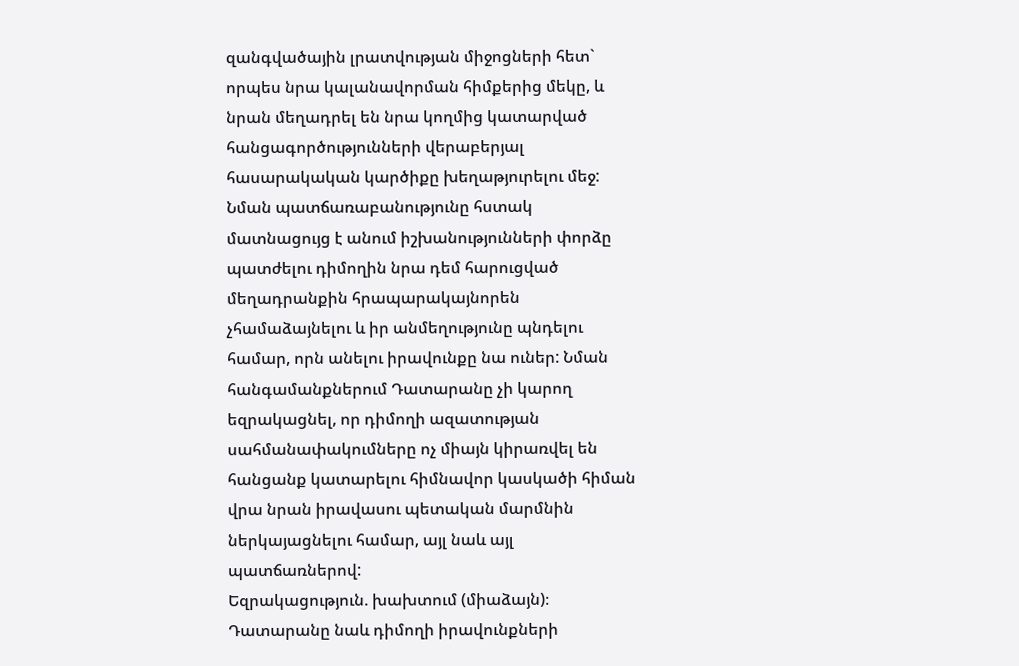զանգվածային լրատվության միջոցների հետ` որպես նրա կալանավորման հիմքերից մեկը, և նրան մեղադրել են նրա կողմից կատարված հանցագործությունների վերաբերյալ հասարակական կարծիքը խեղաթյուրելու մեջ: Նման պատճառաբանությունը հստակ մատնացույց է անում իշխանությունների փորձը պատժելու դիմողին նրա դեմ հարուցված մեղադրանքին հրապարակայնորեն չհամաձայնելու և իր անմեղությունը պնդելու համար, որն անելու իրավունքը նա ուներ: Նման հանգամանքներում Դատարանը չի կարող եզրակացնել, որ դիմողի ազատության սահմանափակումները ոչ միայն կիրառվել են հանցանք կատարելու հիմնավոր կասկածի հիման վրա նրան իրավասու պետական մարմնին ներկայացնելու համար, այլ նաև այլ պատճառներով:
Եզրակացություն. խախտում (միաձայն)։
Դատարանը նաև դիմողի իրավունքների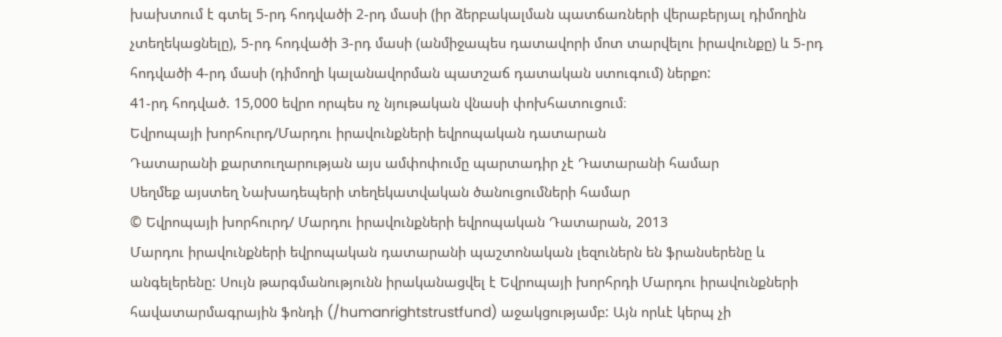խախտում է գտել 5-րդ հոդվածի 2-րդ մասի (իր ձերբակալման պատճառների վերաբերյալ դիմողին չտեղեկացնելը), 5-րդ հոդվածի 3-րդ մասի (անմիջապես դատավորի մոտ տարվելու իրավունքը) և 5-րդ հոդվածի 4-րդ մասի (դիմողի կալանավորման պատշաճ դատական ստուգում) ներքո:
41-րդ հոդված. 15,000 եվրո որպես ոչ նյութական վնասի փոխհատուցում։
Եվրոպայի խորհուրդ/Մարդու իրավունքների եվրոպական դատարան
Դատարանի քարտուղարության այս ամփոփումը պարտադիր չէ Դատարանի համար
Սեղմեք այստեղ Նախադեպերի տեղեկատվական ծանուցումների համար
© Եվրոպայի խորհուրդ/ Մարդու իրավունքների եվրոպական Դատարան, 2013
Մարդու իրավունքների եվրոպական դատարանի պաշտոնական լեզուներն են ֆրանսերենը և անգելերենը: Սույն թարգմանությունն իրականացվել է Եվրոպայի խորհրդի Մարդու իրավունքների հավատարմագրային ֆոնդի (/humanrightstrustfund) աջակցությամբ: Այն որևէ կերպ չի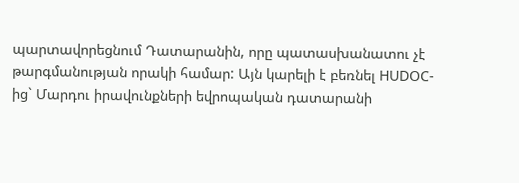պարտավորեցնում Դատարանին, որը պատասխանատու չէ թարգմանության որակի համար: Այն կարելի է բեռնել HUDOC-ից` Մարդու իրավունքների եվրոպական դատարանի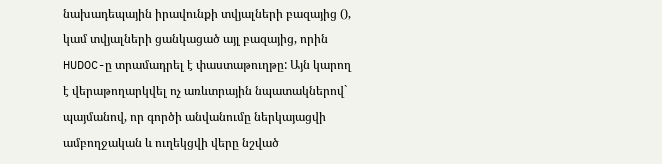նախադեպային իրավունքի տվյալների բազայից (), կամ տվյալների ցանկացած այլ բազայից, որին HUDOC-ը տրամադրել է փաստաթուղթը: Այն կարող է վերաթողարկվել ոչ առևտրային նպատակներով` պայմանով, որ գործի անվանումը ներկայացվի ամբողջական և ուղեկցվի վերը նշված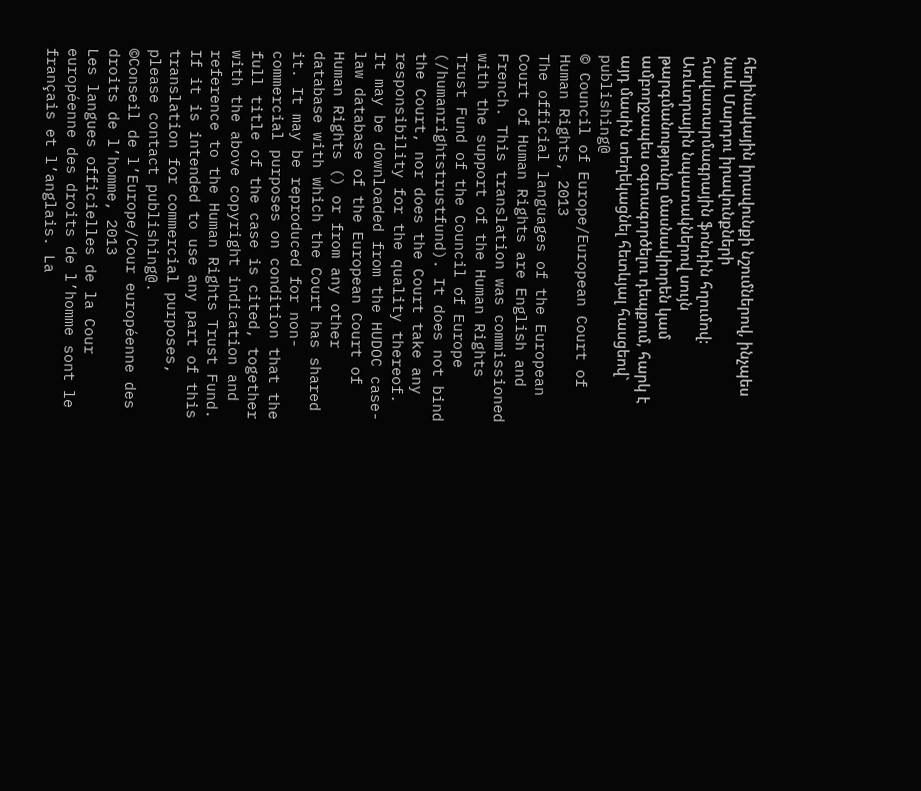հեղինակային իրավունքի նշումներով, ինչպես նաև Մարդու իրավունքների հավատարմագրային ֆոնդին հղումով: Առևտրային նպատակներով սույն թարգմանությունը մասնակիորեն կամ ամբողջապես օգտագործելու դեպքում, հարկ է այդ մասին տեղեկացնել հետևյալ հասցեով` publishing@
© Council of Europe/European Court of Human Rights, 2013
The official languages of the European Court of Human Rights are English and French. This translation was commissioned with the support of the Human Rights Trust Fund of the Council of Europe (/humanrightstrustfund). It does not bind the Court, nor does the Court take any responsibility for the quality thereof. It may be downloaded from the HUDOC case-law database of the European Court of Human Rights () or from any other database with which the Court has shared it. It may be reproduced for non-commercial purposes on condition that the full title of the case is cited, together with the above copyright indication and reference to the Human Rights Trust Fund. If it is intended to use any part of this translation for commercial purposes, please contact publishing@.
©Conseil de l’Europe/Cour européenne des droits de l’homme, 2013
Les langues officielles de la Cour européenne des droits de l’homme sont le français et l’anglais. La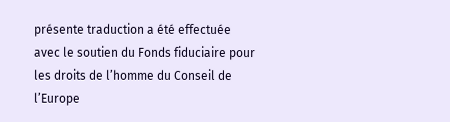présente traduction a été effectuée avec le soutien du Fonds fiduciaire pour les droits de l’homme du Conseil de l’Europe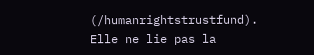(/humanrightstrustfund). Elle ne lie pas la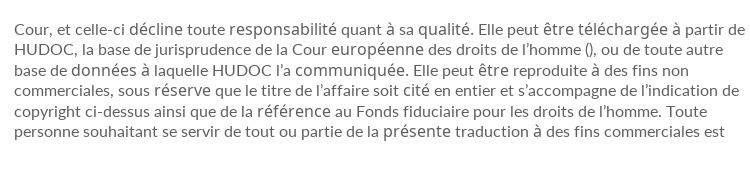Cour, et celle-ci décline toute responsabilité quant à sa qualité. Elle peut être téléchargée à partir de HUDOC, la base de jurisprudence de la Cour européenne des droits de l’homme (), ou de toute autre base de données à laquelle HUDOC l’a communiquée. Elle peut être reproduite à des fins non commerciales, sous réserve que le titre de l’affaire soit cité en entier et s’accompagne de l’indication de copyright ci-dessus ainsi que de la référence au Fonds fiduciaire pour les droits de l’homme. Toute personne souhaitant se servir de tout ou partie de la présente traduction à des fins commerciales est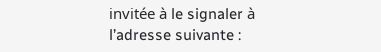invitée à le signaler à l’adresse suivante :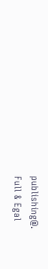publishing@.
Full & Egal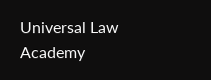Universal Law Academy